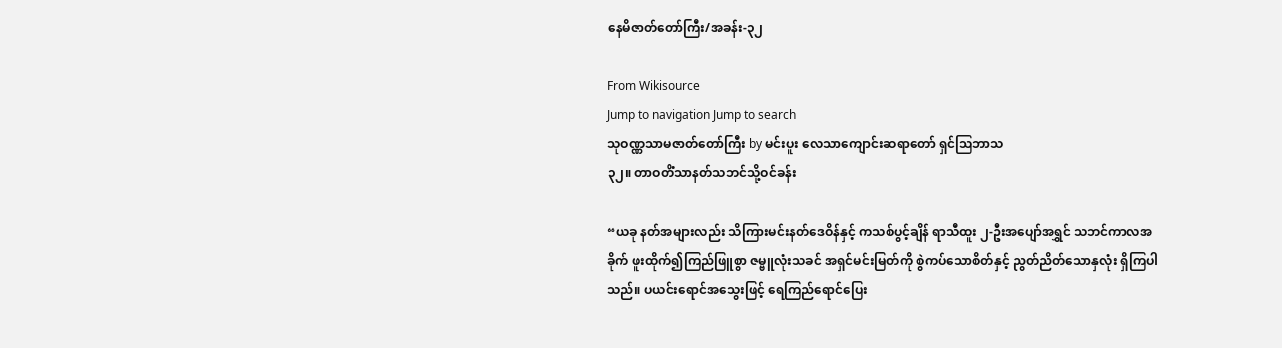နေမိဇာတ်တော်ကြီး/အခန်း-၃၂

From Wikisource
Jump to navigation Jump to search
သုဝဏ္ဏသာမဇာတ်တော်ကြီး by မင်းပူး လေသာကျောင်းဆရာတော် ရှင်ဩဘာသ
၃၂။ တာဝတိံသာနတ်သဘင်သို့ဝင်ခန်း

“ယခု နတ်အများလည်း သိကြားမင်းနတ်ဒေဝိန်နှင့် ကသစ်ပွင့်ချိန် ရာသီထူး ၂-ဦးအပျော်အရွှင် သဘင်ကာလအခိုက် ဖူးထိုက်၍ကြည်ဖြူစွာ ဇမ္ဗူလုံးသခင် အရှင်မင်းမြတ်ကို စွဲကပ်သောစိတ်နှင့် ညွတ်ညိတ်သောနှလုံး ရှိကြပါသည်။ ပယင်းရောင်အသွေးဖြင့် ရေကြည်ရောင်ပြေး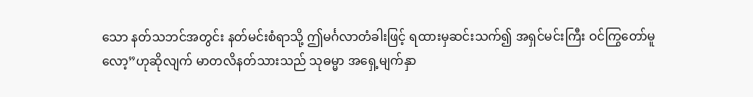သော နတ်သဘင်အတွင်း နတ်မင်းစံရာသို့ ဤမင်္ဂလာတံခါးဖြင့် ရထားမှဆင်းသက်၍ အရှင်မင်းကြီး ဝင်ကြွတော်မူလော့”ဟုဆိုလျက် မာတလိနတ်သားသည် သုဓမ္မာ အရှေ့မျက်နှာ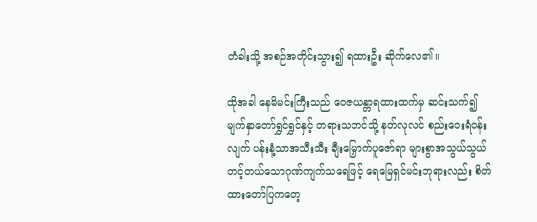တံခါးသို့ အစဉ်အတိုင်းသွား၍ ရထားဦး ဆိုက်လေ၏။

ထိုအခါ နေမိမင်းကြီးသည် ဝေဇယန္တာရထားထက်မှ ဆင်းသက်၍ မျက်နှာတော်ရွှင်ရွှင်နှင့် တရားသဘင်သို့ နတ်လုလင် စည်းဝေးရံဝန်းလျက် ပန်းနံ့သာအသီးသီး ချီးမြှောက်ပူဇော်ရာ များစွာအသွယ်သွယ် တင့်တယ်သောဂုဏ်ကျက်သရေဖြင့် ရေမြေရှင်မင်းဘုရားလည်း စိတ်ထားတော်ပြကတေ့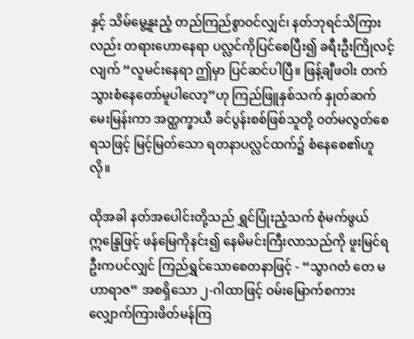နှင့် သိမ်မွေ့နူးညံ့ တည်ကြည်စွာဝင်လျှင်၊ နတ်ဘုရင်သိကြားလည်း တရားဟောနေရာ ပလ္လင်ကိုပြင်စေပြီး၍ ခရီးဦးကြိုလင့်လျက် “လူမင်းနေရာ ဤမှာ ပြင်ဆင်ပါပြီ။ ဖြန့်ချီဖဝါး တက်သွားစံနေတော်မူပါလော့”ဟု ကြည်ဖြူနှစ်သက် နှုတ်ဆက်မေးမြန်းကာ အတ္ထက္ခာယီ ခင်ပွန်းစစ်ဖြစ်သူတို့ ဝတ်မလွတ်စေရသဖြင့် မြင့်မြတ်သော ရတနာပလ္လင်ထက်၌ စံနေစေ၏ဟူလို။

ထိုအခါ နတ်အပေါင်းတို့သည် ရွှင်ပြုံးညံ့သက် စုံမက်ဖွယ်ဣန္ဒြေဖြင့် ဖန်မြေကိုနင်း၍ နေမိမင်းကြီးလာသည်ကို ဖူးမြင်ရဦးကပင်လျှင် ကြည်ရွှင်သောစေတနာဖြင့် - “သွာဂတံ တေ မဟာရာဇ” အစရှိသော ၂-ဂါထာဖြင့် ဝမ်းမြောက်စကား လျှောက်ကြားဖိတ်မန်ကြ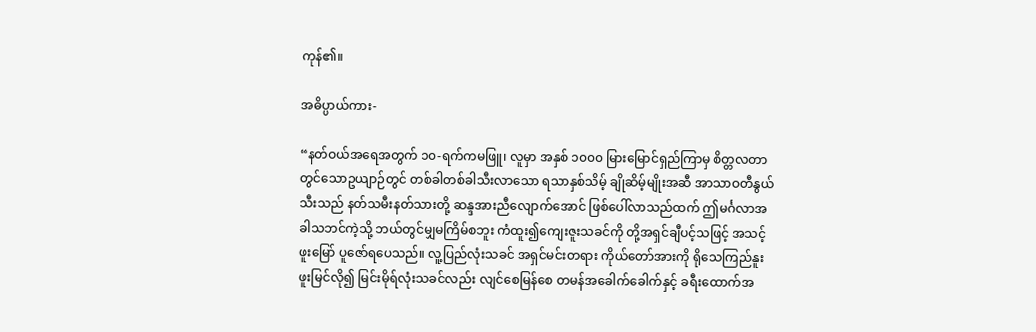ကုန်၏။

အဓိပ္ပာယ်ကား-

“နတ်ဝယ်အရေအတွက် ၁၀-ရက်ကမဖြူ၊ လူမှာ အနှစ် ၁၀၀၀ မြားမြောင်ရှည်ကြာမှ စိတ္တလတာတွင်သောဥယျာဉ်တွင် တစ်ခါတစ်ခါသီးလာသော ရသာနှစ်သိမ့် ချိုဆိမ့်မျိုးအဆီ အာသာဝတီနွယ်သီးသည် နတ်သမီးနတ်သားတို့ ဆန္ဒအားညီလျောက်အောင် ဖြစ်ပေါ်လာသည်ထက် ဤမင်္ဂလာအခါသဘင်ကဲ့သို့ ဘယ်တွင်မျှမကြိမ်စဘူး ကံထူး၍ကျေးဇူးသခင်ကို တို့အရှင်ချီပင့်သဖြင့် အသင့်ဖူးမြော် ပူဇော်ရပေသည်။ လူ့ပြည်လုံးသခင် အရှင်မင်းတရား ကိုယ်တော်အားကို ရိုသေကြည်နူး ဖူးမြင်လို၍ မြင်းမိုရ်လုံးသခင်လည်း လျင်စေမြန်စေ တမန်အခေါက်ခေါက်နှင့် ခရီးထောက်အ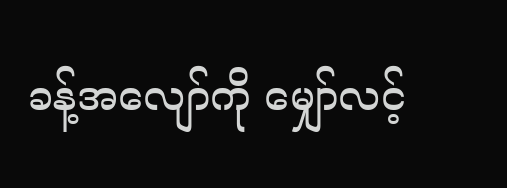ခန့်အလျော်ကို မျှော်လင့်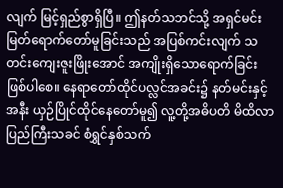လျက် မြင့်ရှည်စွာရှိပြီ။ ဤနတ်သဘင်သို့ အရှင်မင်းမြတ်ရောက်တော်မူခြင်းသည် အပြစ်ကင်းလျက် သတင်းကျေးဇူးဖြိုးအောင် အကျိုးရှိသောရောက်ခြင်း ဖြစ်ပါစေ။ နေရာတော်ထိုင်ပလ္လင်အခင်း၌ နတ်မင်းနှင့်အနီး ယှဉ်ပြိုင်ထိုင်နေတော်မူ၍ လူ့တို့အဓိပတိ မိထိလာပြည်ကြီးသခင် စံရွှင်နှစ်သက်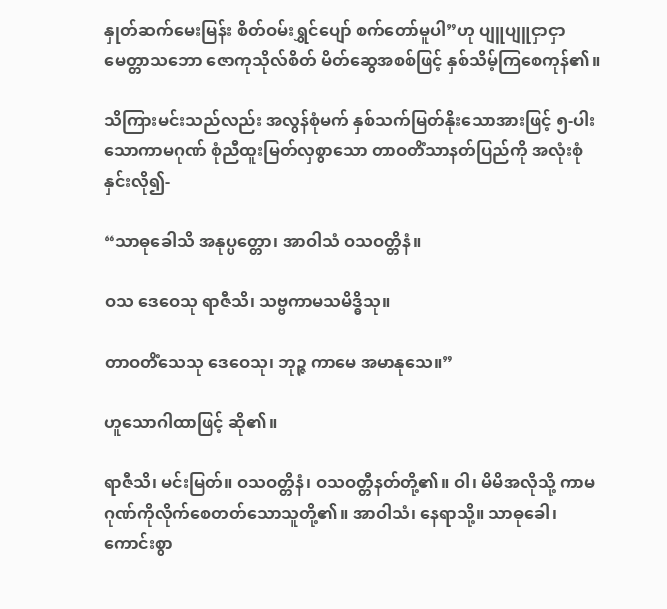နှုတ်ဆက်မေးမြန်း စိတ်ဝမ်းရွှင်ပျော် စက်တော်မူပါ”ဟု ပျူပျူငှာငှာ မေတ္တာသဘော ဇောကုသိုလ်စိတ် မိတ်ဆွေအစစ်ဖြင့် နှစ်သိမ့်ကြစေကုန်၏။

သိကြားမင်းသည်လည်း အလွန်စုံမက် နှစ်သက်မြတ်နိုးသောအားဖြင့် ၅-ပါးသောကာမဂုဏ် စုံညီထူးမြတ်လှစွာသော တာဝတိံသာနတ်ပြည်ကို အလုံးစုံနှင်းလို၍-

“သာဓုခေါသိ အနုပ္ပတ္တော၊ အာဝါသံ ဝသဝတ္တိနံ။

ဝသ ဒေဝေသု ရာဇီသိ၊ သဗ္ဗကာမသမိဒ္ဓိသု။

တာဝတိံသေသု ဒေဝေသု၊ ဘုဉ္ဇ ကာမေ အမာနုသေ။”

ဟူသောဂါထာဖြင့် ဆို၏။

ရာဇီသိ၊ မင်းမြတ်။ ဝသဝတ္တိနံ၊ ဝသဝတ္တီနတ်တို့၏။ ဝါ၊ မိမိအလိုသို့ ကာမဂုဏ်ကိုလိုက်စေတတ်သောသူတို့၏။ အာဝါသံ၊ နေရာသို့။ သာဓုခေါ၊ ကောင်းစွာ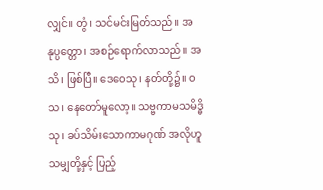လျှင်။ တွံ၊ သင်မင်းမြတ်သည်။ အနုပ္ပတ္တော၊ အစဉ်ရောက်လာသည်။ အသိ၊ ဖြစ်ပြီ။ ဒေဝေသု၊ နတ်တို့၌။ ဝသ၊ နေတော်မူလော့။ သဗ္ဗကာမသမိဒ္ဓိသု၊ ခပ်သိမ်းသောကာမဂုဏ် အလိုဟူသမျှတို့နှင့် ပြည့်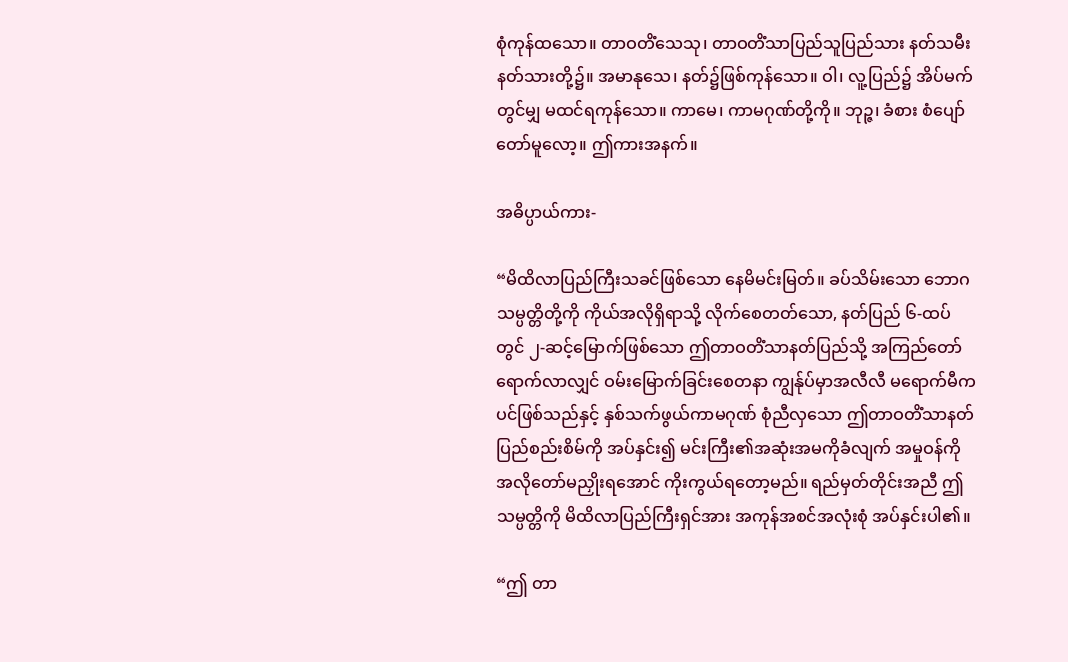စုံကုန်ထသော။ တာဝတိံသေသု၊ တာဝတိံသာပြည်သူပြည်သား နတ်သမီးနတ်သားတို့၌။ အမာနုသေ၊ နတ်၌ဖြစ်ကုန်သော။ ဝါ၊ လူ့ပြည်၌ အိပ်မက်တွင်မျှ မထင်ရကုန်သော။ ကာမေ၊ ကာမဂုဏ်တို့ကို။ ဘုဉ္ဇ၊ ခံစား စံပျော်တော်မူလော့။ ဤကားအနက်။

အဓိပ္ပာယ်ကား-

“မိထိလာပြည်ကြီးသခင်ဖြစ်သော နေမိမင်းမြတ်။ ခပ်သိမ်းသော ဘောဂသမ္ပတ္တိတို့ကို ကိုယ်အလိုရှိရာသို့ လိုက်စေတတ်သော, နတ်ပြည် ၆-ထပ်တွင် ၂-ဆင့်မြောက်ဖြစ်သော ဤတာဝတိံသာနတ်ပြည်သို့ အကြည်တော်ရောက်လာလျှင် ဝမ်းမြောက်ခြင်းစေတနာ ကျွန်ုပ်မှာအလီလီ မရောက်မီကပင်ဖြစ်သည်နှင့် နှစ်သက်ဖွယ်ကာမဂုဏ် စုံညီလှသော ဤတာဝတိံသာနတ်ပြည်စည်းစိမ်ကို အပ်နှင်း၍ မင်းကြီး၏အဆုံးအမကိုခံလျက် အမှုဝန်ကို အလိုတော်မညှိုးရအောင် ကိုးကွယ်ရတော့မည်။ ရည်မှတ်တိုင်းအညီ ဤသမ္ပတ္တိကို မိထိလာပြည်ကြီးရှင်အား အကုန်အစင်အလုံးစုံ အပ်နှင်းပါ၏။

“ဤ တာ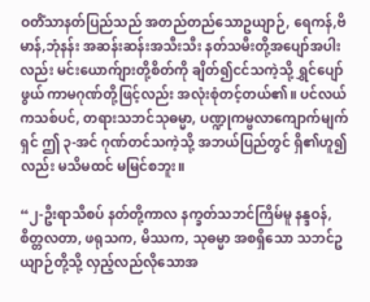ဝတိံသာနတ်ပြည်သည် အတည်တည်သောဥယျာဉ်, ရေကန်,ဗိမာန်,ဘုံနန်း အဆန်းဆန်းအသီးသီး နတ်သမီးတို့အပျော်အပါးလည်း မင်းယောက်ျားတို့စိတ်ကို ချိတ်၍ငင်သကဲ့သို့ ရွှင်ပျော်ဖွယ် ကာမဂုဏ်တို့ဖြင့်လည်း အလုံးစုံတင့်တယ်၏။ ပင်လယ်ကသစ်ပင်, တရားသဘင်သုဓမ္မာ, ပဏ္ဍုကမ္ဗလာကျောက်မျက်ရှင် ဤ ၃-အင် ဂုဏ်တင်သကဲ့သို့ အဘယ်ပြည်တွင် ရှိ၏ဟူ၍လည်း မသိမထင် မမြင်စဘူး။

“၂-ဦးရာသီစပ် နတ်တို့ကာလ နက္ခတ်သဘင်ကြိမ်မူ နန္ဒဝန်, စိတ္တလတာ, ဖရုသက, မိဿက, သုဓမ္မာ အစရှိသော သဘင်ဥယျာဉ်တို့သို့ လှည့်လည်လိုသောအ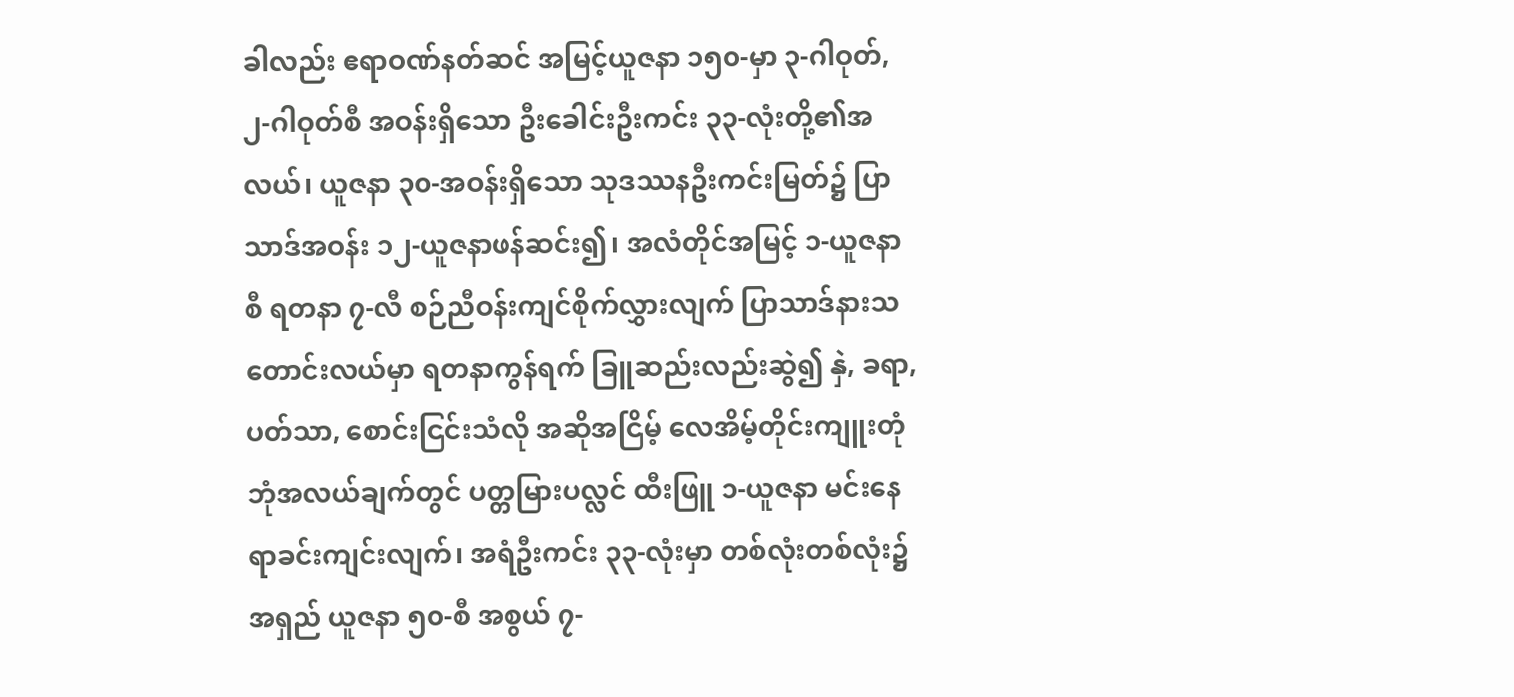ခါလည်း ဧရာဝဏ်နတ်ဆင် အမြင့်ယူဇနာ ၁၅၀-မှာ ၃-ဂါဝုတ်, ၂-ဂါဝုတ်စီ အဝန်းရှိသော ဦးခေါင်းဦးကင်း ၃၃-လုံးတို့၏အလယ်၊ ယူဇနာ ၃၀-အဝန်းရှိသော သုဒဿနဦးကင်းမြတ်၌ ပြာသာဒ်အဝန်း ၁၂-ယူဇနာဖန်ဆင်း၍၊ အလံတိုင်အမြင့် ၁-ယူဇနာစီ ရတနာ ၇-လီ စဉ်ညီဝန်းကျင်စိုက်လွှားလျက် ပြာသာဒ်နားသတောင်းလယ်မှာ ရတနာကွန်ရက် ခြူဆည်းလည်းဆွဲ၍ နှဲ, ခရာ, ပတ်သာ, စောင်းငြင်းသံလို အဆိုအငြိမ့် လေအိမ့်တိုင်းကျူးတုံ ဘုံအလယ်ချက်တွင် ပတ္တမြားပလ္လင် ထီးဖြူ ၁-ယူဇနာ မင်းနေရာခင်းကျင်းလျက်၊ အရံဦးကင်း ၃၃-လုံးမှာ တစ်လုံးတစ်လုံး၌ အရှည် ယူဇနာ ၅၀-စီ အစွယ် ၇-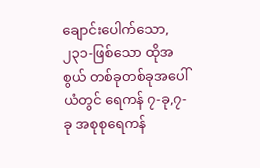ချောင်းပေါက်သော, ၂၃၁-ဖြစ်သော ထိုအစွယ် တစ်ခုတစ်ခုအပေါ်ယံတွင် ရေကန် ၇-ခု,၇-ခု အစုစုရေကန်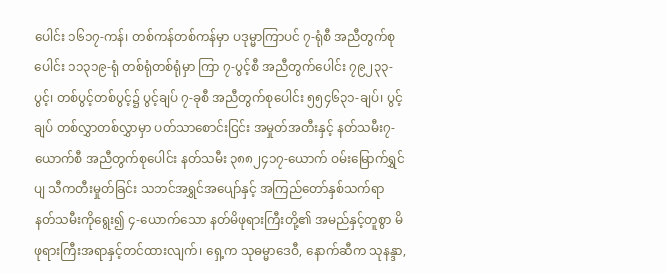ပေါင်း ၁၆၁၇-ကန်၊ တစ်ကန်တစ်ကန်မှာ ပဒုမ္မာကြာပင် ၇-ရုံစီ အညီတွက်စုပေါင်း ၁၁၃၁၉-ရုံ တစ်ရုံတစ်ရုံမှာ ကြာ ၇-ပွင့်စီ အညီတွက်ပေါင်း ၇၉၂၃၃-ပွင့်၊ တစ်ပွင့်တစ်ပွင့်၌ ပွင့်ချပ် ၇-ခုစီ အညီတွက်စုပေါင်း ၅၅၄၆၃၁-ချပ်၊ ပွင့်ချပ် တစ်လွှာတစ်လွှာမှာ ပတ်သာစောင်းငြင်း အမှုတ်အတီးနှင့် နတ်သမီး၇-ယောက်စီ အညီတွက်စုပေါင်း နတ်သမီး ၃၈၈၂၄၁၇-ယောက် ဝမ်းမြောက်ရွှင်ပျ သီကတီးမှုတ်ခြင်း သဘင်အရွှင်အပျော်နှင့် အကြည်တော်နှစ်သက်ရာ နတ်သမီးကိုရွေး၍ ၄-ယောက်သော နတ်မိဖုရားကြီးတို့၏ အမည်နှင့်တူစွာ မိဖုရားကြီးအရာနှင့်တင်ထားလျက်၊ ရှေ့က သုဓမ္မာဒေဝီ, နောက်ဆီက သုနန္ဒာ,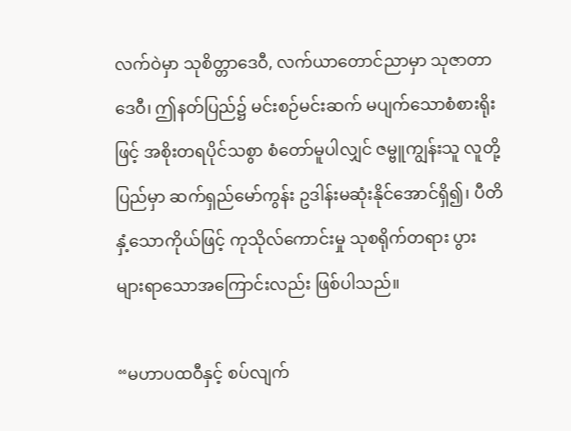လက်ဝဲမှာ သုစိတ္တာဒေဝီ, လက်ယာတောင်ညာမှာ သုဇာတာဒေဝီ၊ ဤနတ်ပြည်၌ မင်းစဉ်မင်းဆက် မပျက်သောစံစားရိုးဖြင့် အစိုးတရပိုင်သစွာ စံတော်မူပါလျှင် ဇမ္ဗူကျွန်းသူ လူတို့ပြည်မှာ ဆက်ရှည်မော်ကွန်း ဥဒါန်းမဆုံးနိုင်အောင်ရှိ၍၊ ပီတိနှံ့သောကိုယ်ဖြင့် ကုသိုလ်ကောင်းမှု သုစရိုက်တရား ပွားများရာသောအကြောင်းလည်း ဖြစ်ပါသည်။

“မဟာပထဝီနှင့် စပ်လျက်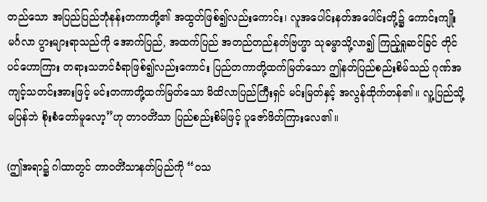တည်သော အပြည်ပြည်ဘုံနန်းတကာတို့၏ အထွတ်ဖြစ်၍လည်းကောင်း၊ လူအပေါင်းနတ်အပေါင်းတို့၌ ကောင်းကျိုးမင်္ဂလာ ပွားများရာသည်ကို အောက်ပြည်, အထက်ပြည် အတည်တည်နတ်ဗြဟ္မာ သုဓမ္မာသို့လာ၍ ကြည့်ရှုဆင်ခြင် တိုင်ပင်ဟောကြား တရားသဘင်ခံရာဖြစ်၍လည်းကောင်း ပြည်တကာတို့ထက်မြတ်သော ဤနတ်ပြည်စည်းစိမ်သည် ဂုဏ်အကျင့်သတင်းအားဖြင့် မင်းတကာတို့ထက်မြတ်သော မိထိလာပြည်ကြီးရှင် မင်းမြတ်နှင့် အလွန်ထိုက်တန်၏။ လူ့ပြည်သို့မပြန်ဘဲ စိုးစံတော်မူလော့”ဟု တာဝတိံသာ ပြည်စည်းစိမ်ဖြင့် ပူဇော်ဖိတ်ကြားလေ၏။

(ဤအရာ၌ ဂါထာတွင် တာဝတိံသာနတ်ပြည်ကို “ဝသ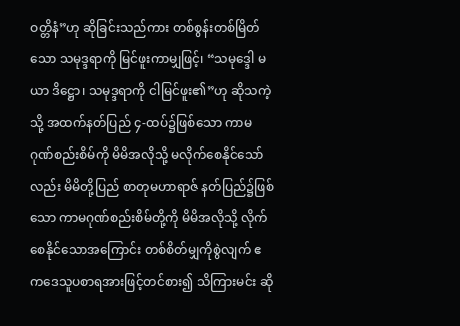ဝတ္တိနံ”ဟု ဆိုခြင်းသည်ကား တစ်စွန်းတစ်မြိတ်သော သမုဒ္ဒရာကို မြင်ဖူးကာမျှဖြင့်၊ “သမုဒ္ဒေါ မယာ ဒိဋ္ဌော၊ သမုဒ္ဒရာကို ငါမြင်ဖူး၏”ဟု ဆိုသကဲ့သို့ အထက်နတ်ပြည် ၄-ထပ်၌ဖြစ်သော ကာမဂုဏ်စည်းစိမ်ကို မိမိအလိုသို့ မလိုက်စေနိုင်သော်လည်း မိမိတို့ပြည် စာတုမဟာရာဇ် နတ်ပြည်၌ဖြစ်သော ကာမဂုဏ်စည်းစိမ်တို့ကို မိမိအလိုသို့ လိုက်စေနိုင်သောအကြောင်း တစ်စိတ်မျှကိုစွဲလျက် ဧကဒေသူပစာရအားဖြင့်တင်စား၍ သိကြားမင်း ဆို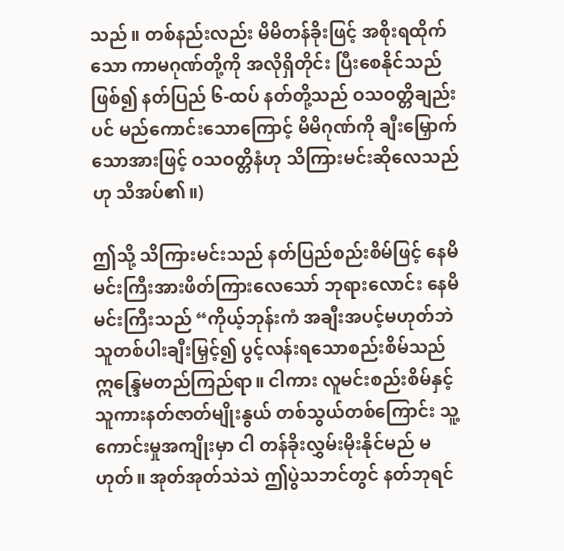သည်။ တစ်နည်းလည်း မိမိတန်ခိုးဖြင့် အစိုးရထိုက်သော ကာမဂုဏ်တို့ကို အလိုရှိတိုင်း ပြီးစေနိုင်သည်ဖြစ်၍ နတ်ပြည် ၆-ထပ် နတ်တို့သည် ဝသဝတ္တိချည်းပင် မည်ကောင်းသောကြောင့် မိမိဂုဏ်ကို ချီးမြှောက်သောအားဖြင့် ဝသဝတ္တိနံဟု သိကြားမင်းဆိုလေသည်ဟု သိအပ်၏။)

ဤသို့ သိကြားမင်းသည် နတ်ပြည်စည်းစိမ်ဖြင့် နေမိမင်းကြီးအားဖိတ်ကြားလေသော် ဘုရားလောင်း နေမိမင်းကြီးသည် “ကိုယ့်ဘုန်းကံ အချီးအပင့်မဟုတ်ဘဲ သူတစ်ပါးချီးမြှင့်၍ ပွင့်လန်းရသောစည်းစိမ်သည် ဣန္ဒြေမတည်ကြည်ရာ။ ငါကား လူမင်းစည်းစိမ်နှင့် သူကားနတ်ဇာတ်မျိုးနွယ် တစ်သွယ်တစ်ကြောင်း သူ့ကောင်းမှုအကျိုးမှာ ငါ တန်ခိုးလွှမ်းမိုးနိုင်မည် မဟုတ်။ အုတ်အုတ်သဲသဲ ဤပွဲသဘင်တွင် နတ်ဘုရင်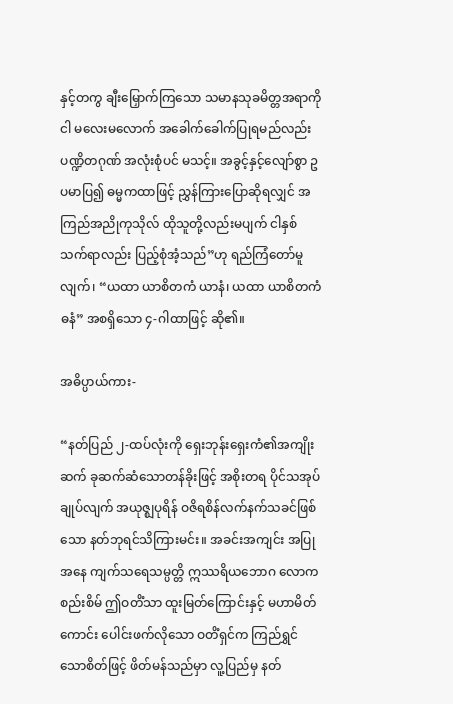နှင့်တကွ ချီးမြှောက်ကြသော သမာနသုခမိတ္တအရာကို ငါ မလေးမလောက် အခေါက်ခေါက်ပြုရမည်လည်း ပဏ္ဍိတဂုဏ် အလုံးစုံပင် မသင့်။ အခွင့်နှင့်လျော်စွာ ဥပမာပြ၍ ဓမ္မကထာဖြင့် ညွှန်ကြားပြောဆိုရလျှင် အကြည်အညိုကုသိုလ် ထိုသူတို့လည်းမပျက် ငါနှစ်သက်ရာလည်း ပြည့်စုံအံ့သည်”ဟု ရည်ကြံတော်မူလျက်၊ “ယထာ ယာစိတကံ ယာနံ၊ ယထာ ယာစိတကံ ဓနံ” အစရှိသော ၄-ဂါထာဖြင့် ဆို၏။

အဓိပ္ပာယ်ကား-

“နတ်ပြည် ၂-ထပ်လုံးကို ရှေးဘုန်းရှေးကံ၏အကျိုးဆက် ခုဆက်ဆံသောတန်ခိုးဖြင့် အစိုးတရ ပိုင်သအုပ်ချုပ်လျက် အယုဇ္ဈပုရိန် ဝဇိရစိန်လက်နက်သခင်ဖြစ်သော နတ်ဘုရင်သိကြားမင်း။ အခင်းအကျင်း အပြုအနေ ကျက်သရေသမ္ပတ္တိ ဣဿရိယဘောဂ လောကစည်းစိမ် ဤဝတိံသာ ထူးမြတ်ကြောင်းနှင့် မဟာမိတ်ကောင်း ပေါင်းဖက်လိုသော ဝတိံရှင်က ကြည်ရွှင်သောစိတ်ဖြင့် ဖိတ်မန်သည်မှာ လူ့ပြည်မှ နတ်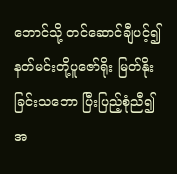ဘောင်သို့ တင်ဆောင်ချီပင့်၍ နတ်မင်းတို့ပူဇော်ရိုး မြတ်နိုးခြင်းသဘော ပြီးပြည့်စုံညီ၍ အ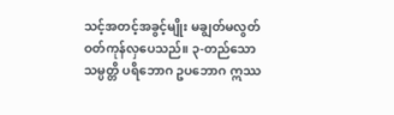သင့်အတင့်အခွင့်မျိုး မချွတ်မလွတ် ဝတ်ကုန်လှပေသည်။ ၃-တည်သောသမ္ပတ္တိ ပရိဘောဂ ဥပဘောဂ ဣဿ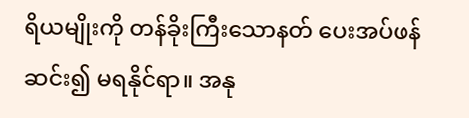ရိယမျိုးကို တန်ခိုးကြီးသောနတ် ပေးအပ်ဖန်ဆင်း၍ မရနိုင်ရာ။ အနု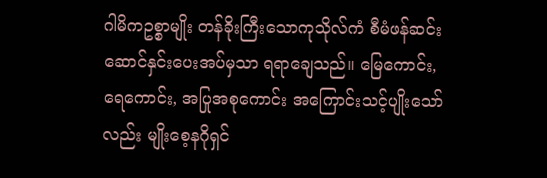ဂါမိကဥစ္စာမျိုး တန်ခိုးကြီးသောကုသိုလ်ကံ စီမံဖန်ဆင်း ဆောင်နှင်းပေးအပ်မှသာ ရရာချေသည်။ မြေကောင်း,ရေကောင်း, အပြုအစုကောင်း အကြောင်းသင့်ပျိုးသော်လည်း မျိုးစေ့နဂိုရှင်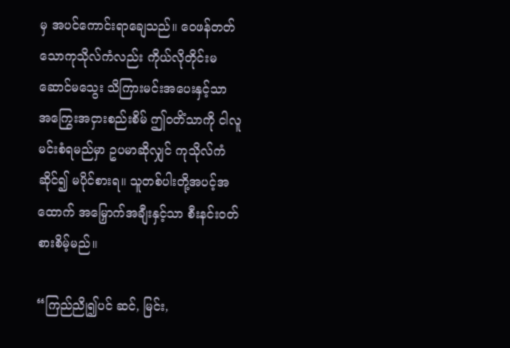မှ အပင်ကောင်းရာချေသည်။ ဝေဖန်တတ်သောကုသိုလ်ကံလည်း ကိုယ်လိုတိုင်းမဆောင်မသွေး သိကြားမင်းအပေးနှင့်သာ အကြွေးအငှားစည်းစိမ် ဤဝတိံသာကို ငါလူမင်းစံရမည်မှာ ဥပမာဆိုလျှင် ကုသိုလ်ကံဆိုင်၍ မပိုင်စားရ။ သူတစ်ပါးတို့အပင့်အထောက် အမြှောက်အချီးနှင့်သာ စီးနင်းဝတ်စားစိမ့်မည်။

“ကြည်ညို၍ပင် ဆင်, မြင်း,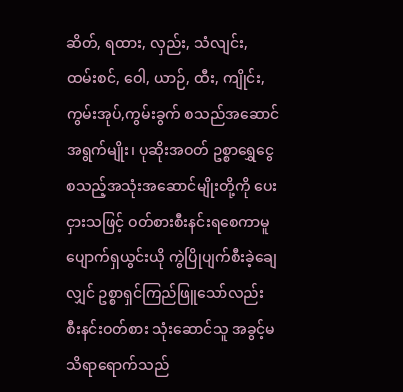ဆိတ်, ရထား, လှည်း, သံလျင်း, ထမ်းစင်, ဝေါ, ယာဉ်, ထီး, ကျိုင်း, ကွမ်းအုပ်,ကွမ်းခွက် စသည်အဆောင်အရွက်မျိုး၊ ပုဆိုးအဝတ် ဥစ္စာရွှေငွေ စသည့်အသုံးအဆောင်မျိုးတို့ကို ပေးငှားသဖြင့် ဝတ်စားစီးနင်းရစေကာမူ ပျောက်ရှယွင်းယို ကွဲပြိုပျက်စီးခဲ့ချေလျှင် ဥစ္စာရှင်ကြည်ဖြူသော်လည်း စီးနင်းဝတ်စား သုံးဆောင်သူ အခွင့်မသိရာရောက်သည်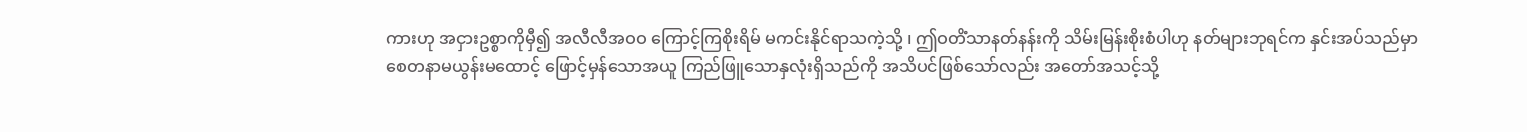ကားဟု အငှားဥစ္စာကိုမှီ၍ အလီလီအဝဝ ကြောင့်ကြစိုးရိမ် မကင်းနိုင်ရာသကဲ့သို့ ၊ ဤဝတိံသာနတ်နန်းကို သိမ်းမြန်းစိုးစံပါဟု နတ်များဘုရင်က နှင်းအပ်သည်မှာ စေတနာမယွန်းမထောင့် ဖြောင့်မှန်သောအယူ ကြည်ဖြူသောနှလုံးရှိသည်ကို အသိပင်ဖြစ်သော်လည်း အတော်အသင့်သို့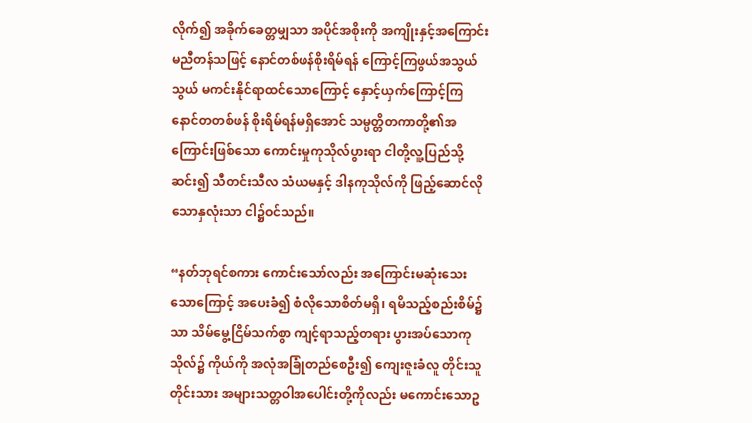လိုက်၍ အခိုက်ခေတ္တမျှသာ အပိုင်အစိုးကို အကျိုးနှင့်အကြောင်း မညီတန်သဖြင့် နောင်တစ်ဖန်စိုးရိမ်ရန် ကြောင့်ကြဖွယ်အသွယ်သွယ် မကင်းနိုင်ရာထင်သောကြောင့် နှောင့်ယှက်ကြောင့်ကြ နောင်တတစ်ဖန် စိုးရိမ်ရန်မရှိအောင် သမ္ပတ္တိတကာတို့၏အကြောင်းဖြစ်သော ကောင်းမှုကုသိုလ်ပွားရာ ငါတို့လူ့ပြည်သို့ဆင်း၍ သီတင်းသီလ သံယမနှင့် ဒါနကုသိုလ်ကို ဖြည့်ဆောင်လိုသောနှလုံးသာ ငါ၌ဝင်သည်။

“နတ်ဘုရင်စကား ကောင်းသော်လည်း အကြောင်းမဆုံးသေးသောကြောင့် အပေးခံ၍ စံလိုသောစိတ်မရှိ၊ ရမိသည့်စည်းစိမ်၌သာ သိမ်မွေ့ငြိမ်သက်စွာ ကျင့်ရာသည့်တရား ပွားအပ်သောကုသိုလ်၌ ကိုယ်ကို အလုံအခြုံတည်စေဦး၍ ကျေးဇူးခံလူ တိုင်းသူတိုင်းသား အများသတ္တဝါအပေါင်းတို့ကိုလည်း မကောင်းသောဥ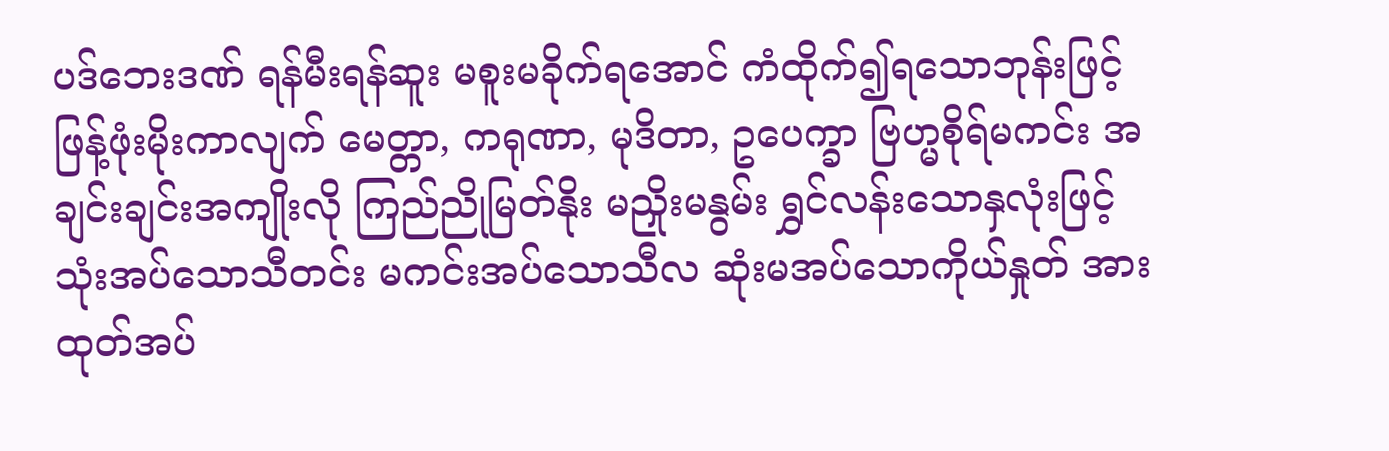ပဒ်ဘေးဒဏ် ရန်မီးရန်ဆူး မစူးမခိုက်ရအောင် ကံထိုက်၍ရသောဘုန်းဖြင့် ဖြန့်ဖုံးမိုးကာလျက် မေတ္တာ, ကရုဏာ, မုဒိတာ, ဥပေက္ခာ ဗြဟ္မစိုရ်မကင်း အချင်းချင်းအကျိုးလို ကြည်ညိုမြတ်နိုး မညှိုးမနွမ်း ရွှင်လန်းသောနှလုံးဖြင့် သုံးအပ်သောသီတင်း မကင်းအပ်သောသီလ ဆုံးမအပ်သောကိုယ်နှုတ် အားထုတ်အပ်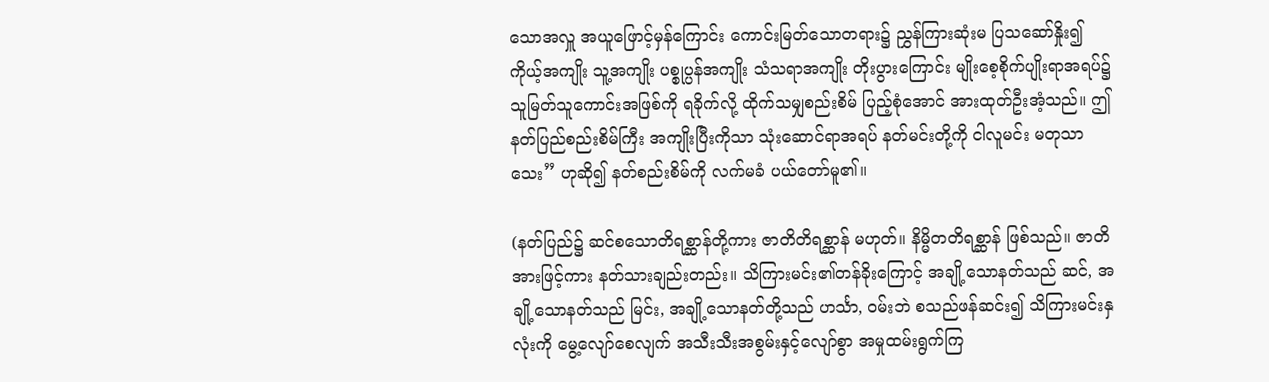သောအလှူ အယူဖြောင့်မှန်ကြောင်း ကောင်းမြတ်သောတရား၌ ညွှန်ကြားဆုံးမ ပြသဆော်နှိုး၍ ကိုယ့်အကျိုး သူ့အကျိုး ပစ္စုပ္ပန်အကျိုး သံသရာအကျိုး တိုးပွားကြောင်း မျိုးစေ့စိုက်ပျိုးရာအရပ်၌ သူမြတ်သူကောင်းအဖြစ်ကို ရခိုက်လို့ ထိုက်သမျှစည်းစိမ် ပြည့်စုံအောင် အားထုတ်ဦးအံ့သည်။ ဤနတ်ပြည်စည်းစိမ်ကြီး အကျိုးပြီးကိုသာ သုံးဆောင်ရာအရပ် နတ်မင်းတို့ကို ငါလူမင်း မတုသာသေး” ဟုဆို၍ နတ်စည်းစိမ်ကို လက်မခံ ပယ်တော်မူ၏။

(နတ်ပြည်၌ ဆင်စသောတိရစ္ဆာန်တို့ကား ဇာတိတိရစ္ဆာန် မဟုတ်။ နိမ္မိတတိရစ္ဆာန် ဖြစ်သည်။ ဇာတိအားဖြင့်ကား နတ်သားချည်းတည်း။ သိကြားမင်း၏တန်ခိုးကြောင့် အချို့သောနတ်သည် ဆင်, အချို့သောနတ်သည် မြင်း, အချို့သောနတ်တို့သည် ဟင်္သာ, ဝမ်းဘဲ စသည်ဖန်ဆင်း၍ သိကြားမင်းနှလုံးကို မွေ့လျော်စေလျက် အသီးသီးအစွမ်းနှင့်လျော်စွာ အမှုထမ်းရွက်ကြ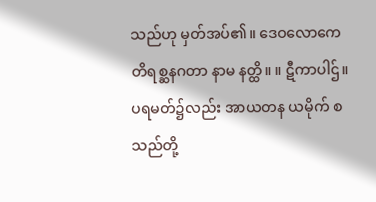သည်ဟု မှတ်အပ်၏။ ဒေဝလောကေ တိရစ္ဆနဂတာ နာမ နတ္ထိ။ ။ ဋီကာပါဌ်။ ပရမတ်၌လည်း အာယတန ယမိုက် စသည်တို့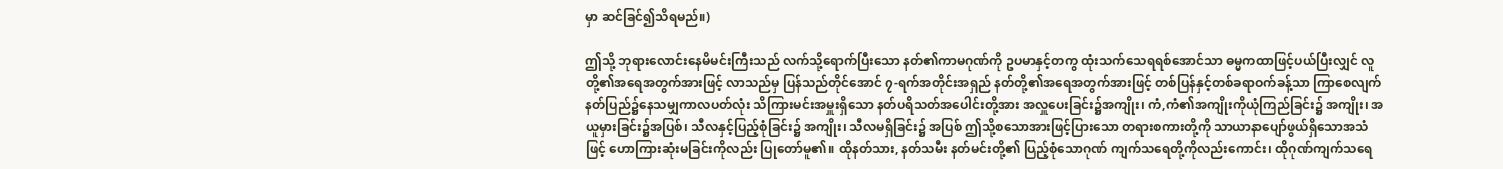မှာ ဆင်ခြင်၍သိရမည်။)

ဤသို့ ဘုရားလောင်းနေမိမင်းကြီးသည် လက်သို့ရောက်ပြီးသော နတ်၏ကာမဂုဏ်ကို ဥပမာနှင့်တကွ ထုံးသက်သေရရစ်အောင်သာ ဓမ္မကထာဖြင့်ပယ်ပြီးလျှင် လူတို့၏အရေအတွက်အားဖြင့် လာသည်မှ ပြန်သည်တိုင်အောင် ၇-ရက်အတိုင်းအရှည် နတ်တို့၏အရေအတွက်အားဖြင့် တစ်ပြန်နှင့်တစ်ခရာဝက်ခန့်သာ ကြာစေလျက် နတ်ပြည်၌နေသမျှကာလပတ်လုံး သိကြားမင်းအမှူးရှိသော နတ်ပရိသတ်အပေါင်းတို့အား အလှူပေးခြင်း၌အကျိုး၊ ကံ,ကံ၏အကျိုးကိုယုံကြည်ခြင်း၌ အကျိုး၊ အယူမှားခြင်း၌အပြစ်၊ သီလနှင့်ပြည့်စုံခြင်း၌ အကျိုး၊ သီလမရှိခြင်း၌ အပြစ် ဤသို့စသောအားဖြင့်ပြားသော တရားစကားတို့ကို သာယာနာပျော်ဖွယ်ရှိသောအသံဖြင့် ဟောကြားဆုံးမခြင်းကိုလည်း ပြုတော်မူ၏။ ထိုနတ်သား, နတ်သမီး နတ်မင်းတို့၏ ပြည့်စုံသောဂုဏ် ကျက်သရေတို့ကိုလည်းကောင်း၊ ထိုဂုဏ်ကျက်သရေ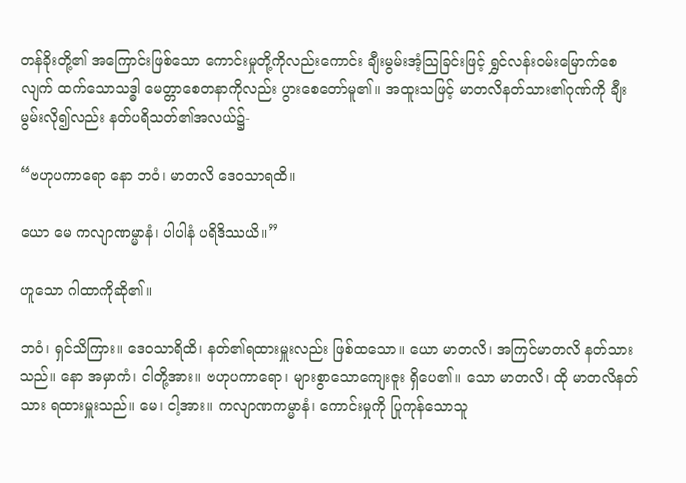တန်ခိုးတို့၏ အကြောင်းဖြစ်သော ကောင်းမှုတို့ကိုလည်းကောင်း ချီးမွမ်းအံ့သြခြင်းဖြင့် ရွှင်လန်းဝမ်းမြောက်စေလျက် ထက်သောသဒ္ဓါ မေတ္တာစေတနာကိုလည်း ပွားစေတော်မူ၏။ အထူးသဖြင့် မာတလိနတ်သား၏ဂုဏ်ကို ချီးမွမ်းလို၍လည်း နတ်ပရိသတ်၏အလယ်၌-

“ဗဟုပကာရော နော ဘဝံ၊ မာတလိ ဒေဝသာရထိ။

ယော မေ ကလျာဏမ္မာနံ၊ ပါပါနံ ပရိဒိဿယိ။”

ဟူသော ဂါထာကိုဆို၏။

ဘဝံ၊ ရှင်သိကြား။ ဒေဝသာရိထိ၊ နတ်၏ရထားမှူးလည်း ဖြစ်ထသော။ ယော မာတလိ၊ အကြင်မာတလိ နတ်သားသည်။ နော အမှာကံ၊ ငါတို့အား။ ဗဟုပကာရော၊ များစွာသောကျေးဇူး ရှိပေ၏။ သော မာတလိ၊ ထို မာတလိနတ်သား ရထားမှူးသည်။ မေ၊ ငါ့အား။ ကလျာဏကမ္မာနံ၊ ကောင်းမှုကို ပြုကုန်သောသူ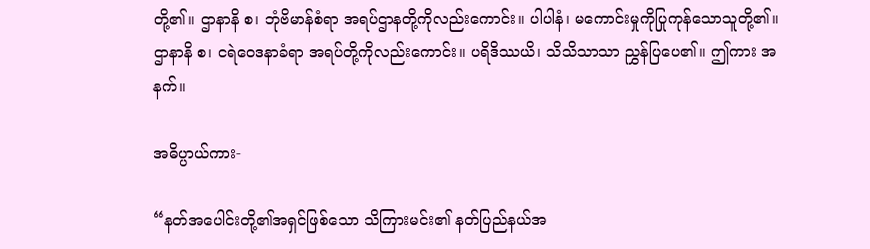တို့၏။ ဌာနာနိ စ၊ ဘုံဗိမာန်စံရာ အရပ်ဌာနတို့ကိုလည်းကောင်း။ ပါပါနံ၊ မကောင်းမှုကိုပြုကုန်သောသူတို့၏။ ဌာနာနိ စ၊ ငရဲဝေဒနာခံရာ အရပ်တို့ကိုလည်းကောင်း။ ပရိဒိဿယိ၊ သိသိသာသာ ညွှန်ပြပေ၏။ ဤကား အနက်။

အဓိပ္ပာယ်ကား-

“နတ်အပေါင်းတို့၏အရှင်ဖြစ်သော သိကြားမင်း၏ နတ်ပြည်နယ်အ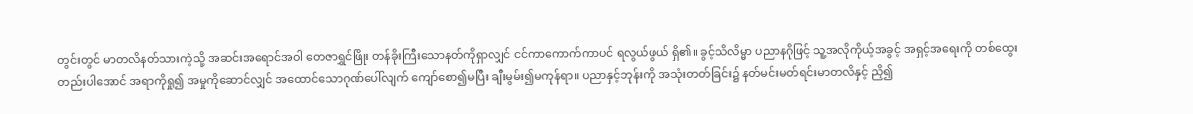တွင်းတွင် မာတလိနတ်သားကဲ့သို့ အဆင်းအရောင်အဝါ တေဇာရွှင်ဖြိုး တန်ခိုးကြီးသောနတ်ကိုရှာလျှင် ငင်ကာကောက်ကာပင် ရလွယ်ဖွယ် ရှိ၏။ ခွင့်သိလိမ္မာ ပညာနဂိုဖြင့် သူ့အလိုကိုယ့်အခွင့် အရှင့်အရေးကို တစ်ထွေးတည်းပါအောင် အရာကိုရှု၍ အမှုကိုဆောင်လျှင် အထောင်သောဂုဏ်ပေါ်လျက် ကျော်စော၍မပြီး ချီးမွမ်း၍မကုန်ရာ။ ပညာနှင့်ဘုန်းကို အသုံးတတ်ခြင်း၌ နတ်မင်းမတ်ရင်းမာတလိနှင့် ညှိ၍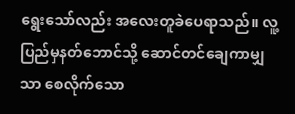ရွေးသော်လည်း အလေးတူခဲပေရာသည်။ လူ့ပြည်မှနတ်ဘောင်သို့ ဆောင်တင်ချေကာမျှသာ စေလိုက်သော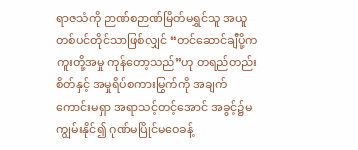ရာဇသံကို ဉာဏ်စဉာဏ်မြိတ်မရွှင်သူ အယူတစ်ပင်တိုင်သာဖြစ်လျှင် “တင်ဆောင်ချီပို့က ကူးတို့အမှု ကုန်တော့သည်”ဟု တရည်တည်းစိတ်နှင့် အမှုရိပ်စကားမြွက်ကို အချက်ကောင်းမရှာ အရာသင့်တင့်အောင် အခွင့်၌မကျွမ်းနိုင်၍ ဂုဏ်မပြိုင်မဝေခန့်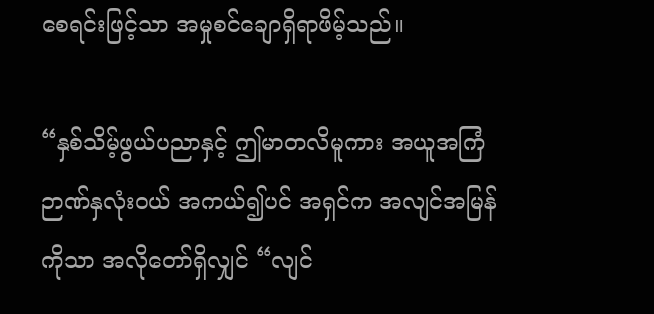စေရင်းဖြင့်သာ အမှုစင်ချောရှိရာဖိမ့်သည်။

“နှစ်သိမ့်ဖွယ်ပညာနှင့် ဤမာတလိမူကား အယူအကြံ ဉာဏ်နှလုံးဝယ် အကယ်၍ပင် အရှင်က အလျင်အမြန်ကိုသာ အလိုတော်ရှိလျှင် “လျင်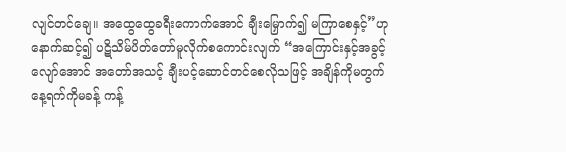လျင်တင်ချေ။ အထွေထွေခရီးကောက်အောင် ချီးမြှောက်၍ မကြာစေနှင့်”ဟု နောက်ဆင့်၍ ပဋိသိမ်ပိတ်တော်မူလိုက်စကောင်းလျက် “အကြောင်းနှင့်အခွင့်လျော်အောင် အတော်အသင့် ချီးပင့်ဆောင်တင်စေလိုသဖြင့် အချိန်ကိုမတွက် နေ့ရက်ကိုမခန့် ကန့်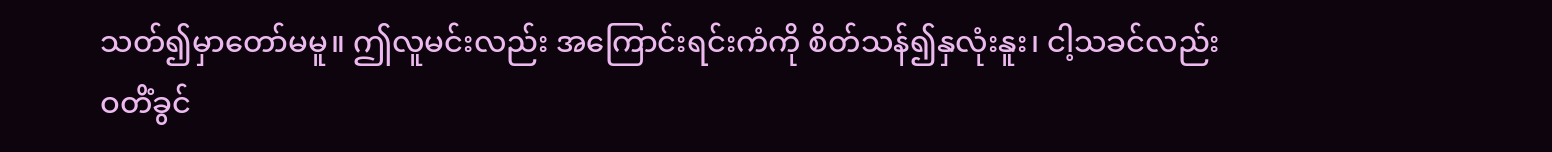သတ်၍မှာတော်မမူ။ ဤလူမင်းလည်း အကြောင်းရင်းကံကို စိတ်သန်၍နှလုံးနူး၊ ငါ့သခင်လည်း ဝတိံခွင်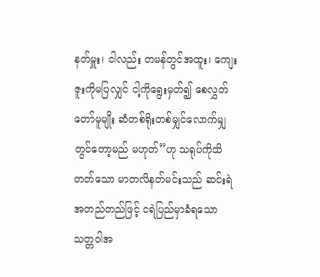နတ်မှူး၊ ငါလည်း တမန်တွင်အထူး၊ ကျေးဇူးကိုမပြလျှင် ငါ့ကိုရွေးမှတ်၍ စေလွှတ်တော်မူမျိုး ဆံတစ်ရိုးတစ်မျှင်လောက်မျှ တွင်တော့မည် မဟုတ်”ဟု သရုပ်ကိုသိတတ်သော မာတလိနတ်မင်းသည် ဆင်းရဲအတည်တည်ဖြင့် ငရဲပြည်မှာခံရသော သတ္တဝါအ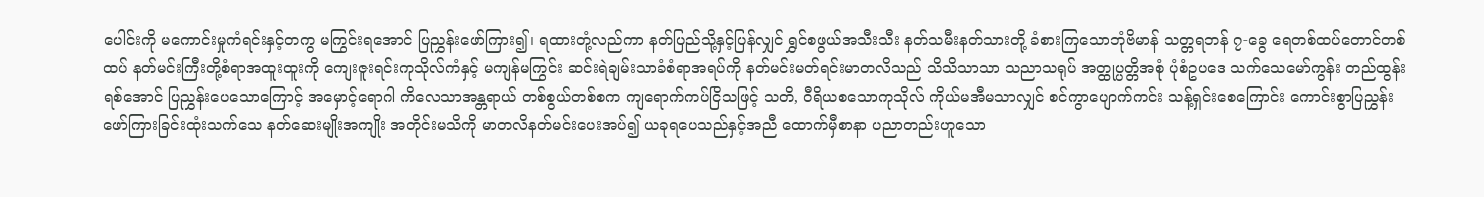ပေါင်းကို မကောင်းမှုကံရင်းနှင့်တကွ မကြွင်းရအောင် ပြညွှန်းဖော်ကြား၍၊ ရထားတုံ့လည်ကာ နတ်ပြည်သို့နှင့်ပြန်လျှင် ရွှင်စဖွယ်အသီးသီး နတ်သမီးနတ်သားတို့ ခံစားကြသောဘုံဗိမာန် သတ္တရဘန် ၇-ခွေ ရေတစ်ထပ်တောင်တစ်ထပ် နတ်မင်းကြီးတို့စံရာအထူးထူးကို ကျေးဇူးရင်းကုသိုလ်ကံနှင့် မကျန်မကြွင်း ဆင်းရဲချမ်းသာခံစံရာအရပ်ကို နတ်မင်းမတ်ရင်းမာတလိသည် သိသိသာသာ သညာသရုပ် အတ္ထုပ္ပတ္တိအစုံ ပုံစံဥပဒေ သက်သေမော်ကွန်း တည်ထွန်းရစ်အောင် ပြညွှန်းပေသောကြောင့် အမှောင့်ရောဂါ ကိလေသာအန္တရာယ် တစ်စွယ်တစ်စက ကျရောက်ကပ်ငြိသဖြင့် သတိ, ဝီရိယစသောကုသိုလ် ကိုယ်မအီမသာလျှင် စင်ကွာပျောက်ကင်း သန့်ရှင်းစေကြောင်း ကောင်းစွာပြညွှန်း ဖော်ကြားခြင်းထုံးသက်သေ နတ်ဆေးမျိုးအကျိုး အတိုင်းမသိကို မာတလိနတ်မင်းပေးအပ်၍ ယခုရပေသည်နှင့်အညီ ထောက်မှီစာနာ ပညာတည်းဟူသော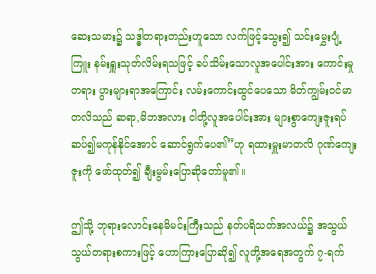ဆေးသမား၌ သဒ္ဓါတရားတည်းဟူသော လက်ဖြင့်သွေး၍ သင်းမွှေးပျံ့ကြူး နမ်းရှူးသုတ်လိမ်းရသဖြင့် ခပ်သိမ်းသောလူအပေါင်းအား ကောင်းမှုတရား ပွားများရာအကြောင်း လမ်းကောင်းထွင်ပေသော မိတ်ကျွမ်းဝင်မာတလိသည် ဆရာ,မိဘအလား ငါတို့လူအပေါင်းအား များစွာကျေးဇူးရပ် ဆပ်၍မကုန်နိုင်အောင် ဆောင်ရွက်ပေ၏”ဟု ရထားမှူးမာတလိ ဂုဏ်ကျေးဇူးကို ဖော်ထုတ်၍ ချီးမွမ်းပြောဆိုတော်မူ၏။

ဤသို့ ဘုရားလောင်းနေမိမင်းကြီးသည် နတ်ပရိသတ်အလယ်၌ အသွယ်သွယ်တရားစကားဖြင့် ဟောကြားပြောဆို၍ လူတို့အရေအတွက် ၇-ရက်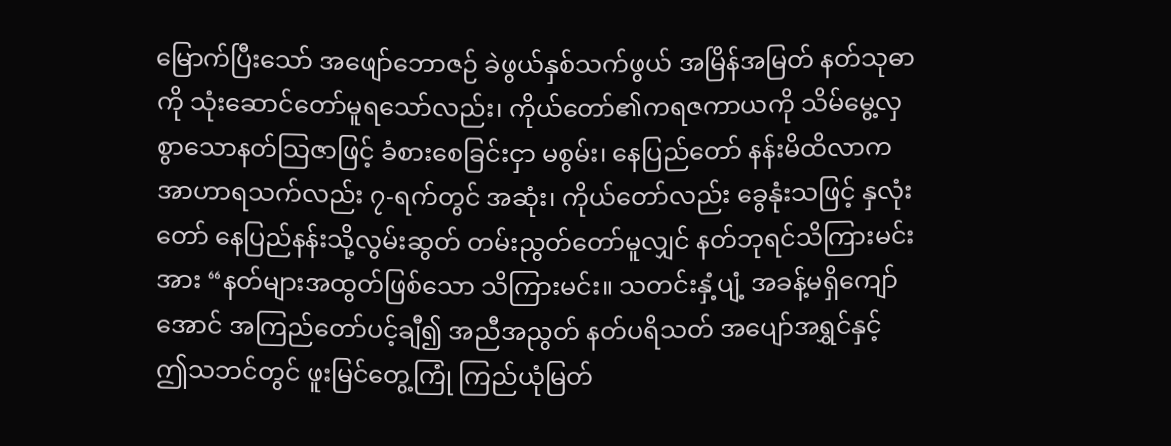မြောက်ပြီးသော် အဖျော်ဘောဇဉ် ခဲဖွယ်နှစ်သက်ဖွယ် အမြိန်အမြတ် နတ်သုဓာကို သုံးဆောင်တော်မူရသော်လည်း၊ ကိုယ်တော်၏ကရဇကာယကို သိမ်မွေ့လှစွာသောနတ်သြဇာဖြင့် ခံစားစေခြင်းငှာ မစွမ်း၊ နေပြည်တော် နန်းမိထိလာက အာဟာရသက်လည်း ၇-ရက်တွင် အဆုံး၊ ကိုယ်တော်လည်း ခွေနုံးသဖြင့် နှလုံးတော် နေပြည်နန်းသို့လွမ်းဆွတ် တမ်းညွတ်တော်မူလျှင် နတ်ဘုရင်သိကြားမင်းအား “နတ်များအထွတ်ဖြစ်သော သိကြားမင်း။ သတင်းနှံ့ပျံ့ အခန့်မရှိကျော်အောင် အကြည်တော်ပင့်ချီ၍ အညီအညွတ် နတ်ပရိသတ် အပျော်အရွှင်နှင့် ဤသဘင်တွင် ဖူးမြင်တွေ့ကြုံ ကြည်ယုံမြတ်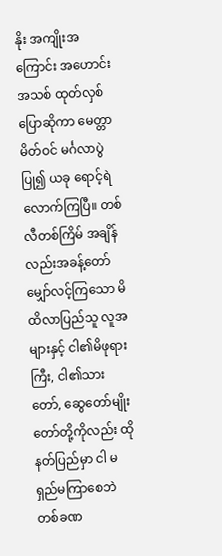နိုး အကျိုးအကြောင်း အဟောင်းအသစ် ထုတ်လှစ်ပြောဆိုကာ မေတ္တာမိတ်ဝင် မင်္ဂလာပွဲပြု၍ ယခု ရောင့်ရဲလောက်ကြပြီ။ တစ်လီတစ်ကြိမ် အချိန်လည်းအခန့်တော် မျှော်လင့်ကြသော မိထိလာပြည်သူ လူအများနှင့် ငါ၏မိဖုရားကြီး, ငါ၏သားတော်, ဆွေတော်မျိုးတော်တို့ကိုလည်း ထိုနတ်ပြည်မှာ ငါ မရှည်မကြာစေဘဲ တစ်ခဏ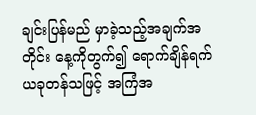ချင်းပြန်မည် မှာခဲ့သည့်အချက်အတိုင်း နေ့ကိုတွက်၍ ရောက်ချိန်ရက် ယခုတန်သဖြင့် အကြံအ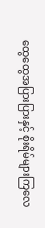ထွေထွေအပြားပြားနှင့် စိုးရိမ်များကြလေ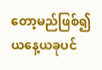တော့မည်ဖြစ်၍ ယနေ့ယခုပင်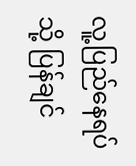လူ့ပြည်နေရပ်သို့ ပြန်ချင်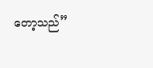တော့သည်”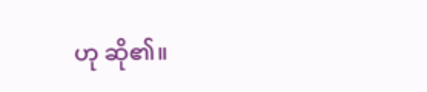ဟု ဆို၏။